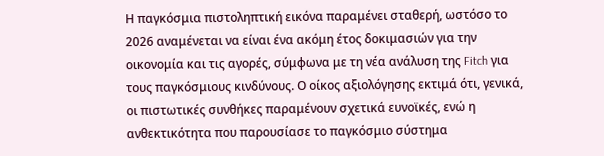Η παγκόσμια πιστοληπτική εικόνα παραμένει σταθερή, ωστόσο το 2026 αναμένεται να είναι ένα ακόμη έτος δοκιμασιών για την οικονομία και τις αγορές, σύμφωνα με τη νέα ανάλυση της Fitch για τους παγκόσμιους κινδύνους. Ο οίκος αξιολόγησης εκτιμά ότι, γενικά, οι πιστωτικές συνθήκες παραμένουν σχετικά ευνοϊκές, ενώ η ανθεκτικότητα που παρουσίασε το παγκόσμιο σύστημα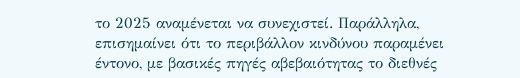το 2025 αναμένεται να συνεχιστεί. Παράλληλα, επισημαίνει ότι το περιβάλλον κινδύνου παραμένει έντονο, με βασικές πηγές αβεβαιότητας το διεθνές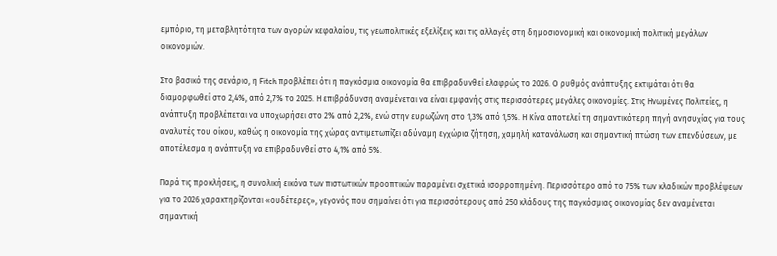εμπόριο, τη μεταβλητότητα των αγορών κεφαλαίου, τις γεωπολιτικές εξελίξεις και τις αλλαγές στη δημοσιονομική και οικονομική πολιτική μεγάλων οικονομιών.

Στο βασικό της σενάριο, η Fitch προβλέπει ότι η παγκόσμια οικονομία θα επιβραδυνθεί ελαφρώς το 2026. Ο ρυθμός ανάπτυξης εκτιμάται ότι θα διαμορφωθεί στο 2,4%, από 2,7% το 2025. Η επιβράδυνση αναμένεται να είναι εμφανής στις περισσότερες μεγάλες οικονομίες. Στις Ηνωμένες Πολιτείες, η ανάπτυξη προβλέπεται να υποχωρήσει στο 2% από 2,2%, ενώ στην ευρωζώνη στο 1,3% από 1,5%. Η Κίνα αποτελεί τη σημαντικότερη πηγή ανησυχίας για τους αναλυτές του οίκου, καθώς η οικονομία της χώρας αντιμετωπίζει αδύναμη εγχώρια ζήτηση, χαμηλή κατανάλωση και σημαντική πτώση των επενδύσεων, με αποτέλεσμα η ανάπτυξη να επιβραδυνθεί στο 4,1% από 5%.

Παρά τις προκλήσεις, η συνολική εικόνα των πιστωτικών προοπτικών παραμένει σχετικά ισορροπημένη. Περισσότερο από το 75% των κλαδικών προβλέψεων για το 2026 χαρακτηρίζονται «ουδέτερες», γεγονός που σημαίνει ότι για περισσότερους από 250 κλάδους της παγκόσμιας οικονομίας δεν αναμένεται σημαντική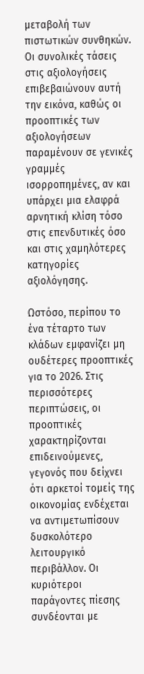μεταβολή των πιστωτικών συνθηκών. Οι συνολικές τάσεις στις αξιολογήσεις επιβεβαιώνουν αυτή την εικόνα, καθώς οι προοπτικές των αξιολογήσεων παραμένουν σε γενικές γραμμές ισορροπημένες, αν και υπάρχει μια ελαφρά αρνητική κλίση τόσο στις επενδυτικές όσο και στις χαμηλότερες κατηγορίες αξιολόγησης.

Ωστόσο, περίπου το ένα τέταρτο των κλάδων εμφανίζει μη ουδέτερες προοπτικές για το 2026. Στις περισσότερες περιπτώσεις, οι προοπτικές χαρακτηρίζονται επιδεινούμενες, γεγονός που δείχνει ότι αρκετοί τομείς της οικονομίας ενδέχεται να αντιμετωπίσουν δυσκολότερο λειτουργικό περιβάλλον. Οι κυριότεροι παράγοντες πίεσης συνδέονται με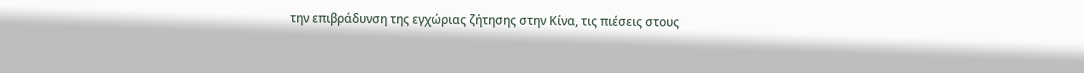την επιβράδυνση της εγχώριας ζήτησης στην Κίνα, τις πιέσεις στους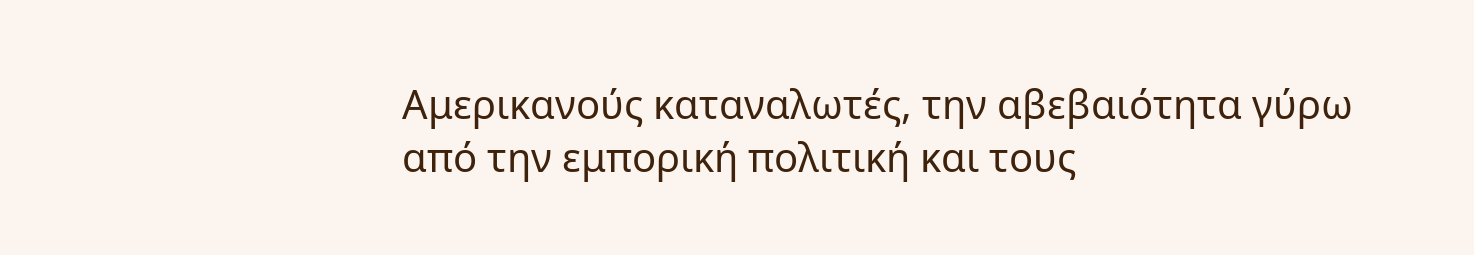Αμερικανούς καταναλωτές, την αβεβαιότητα γύρω από την εμπορική πολιτική και τους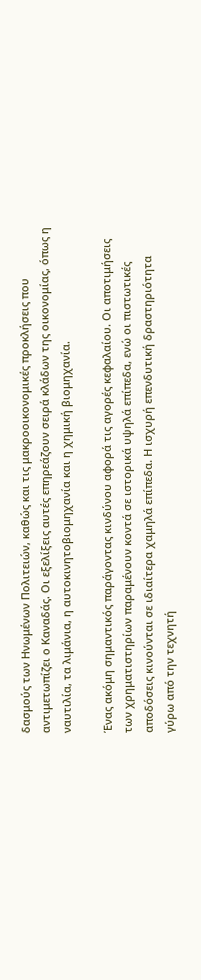δασμούς των Ηνωμένων Πολιτειών, καθώς και τις μακροοικονομικές προκλήσεις που αντιμετωπίζει ο Καναδάς. Οι εξελίξεις αυτές επηρεάζουν σειρά κλάδων της οικονομίας, όπως η ναυτιλία, τα λιμάνια, η αυτοκινητοβιομηχανία και η χημική βιομηχανία.

Ένας ακόμη σημαντικός παράγοντας κινδύνου αφορά τις αγορές κεφαλαίου. Οι αποτιμήσεις των χρηματιστηρίων παραμένουν κοντά σε ιστορικά υψηλά επίπεδα, ενώ οι πιστωτικές αποδόσεις κινούνται σε ιδιαίτερα χαμηλά επίπεδα. Η ισχυρή επενδυτική δραστηριότητα γύρω από την τεχνητή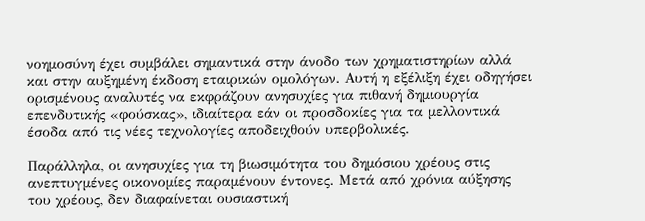νοημοσύνη έχει συμβάλει σημαντικά στην άνοδο των χρηματιστηρίων αλλά και στην αυξημένη έκδοση εταιρικών ομολόγων. Αυτή η εξέλιξη έχει οδηγήσει ορισμένους αναλυτές να εκφράζουν ανησυχίες για πιθανή δημιουργία επενδυτικής «φούσκας», ιδιαίτερα εάν οι προσδοκίες για τα μελλοντικά έσοδα από τις νέες τεχνολογίες αποδειχθούν υπερβολικές.

Παράλληλα, οι ανησυχίες για τη βιωσιμότητα του δημόσιου χρέους στις ανεπτυγμένες οικονομίες παραμένουν έντονες. Μετά από χρόνια αύξησης του χρέους, δεν διαφαίνεται ουσιαστική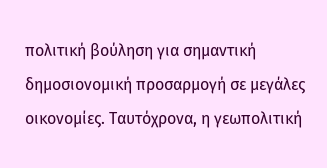πολιτική βούληση για σημαντική δημοσιονομική προσαρμογή σε μεγάλες οικονομίες. Ταυτόχρονα, η γεωπολιτική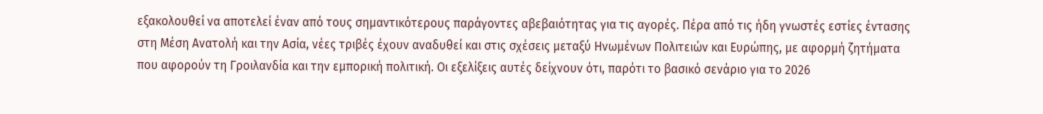εξακολουθεί να αποτελεί έναν από τους σημαντικότερους παράγοντες αβεβαιότητας για τις αγορές. Πέρα από τις ήδη γνωστές εστίες έντασης στη Μέση Ανατολή και την Ασία, νέες τριβές έχουν αναδυθεί και στις σχέσεις μεταξύ Ηνωμένων Πολιτειών και Ευρώπης, με αφορμή ζητήματα που αφορούν τη Γροιλανδία και την εμπορική πολιτική. Οι εξελίξεις αυτές δείχνουν ότι, παρότι το βασικό σενάριο για το 2026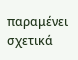παραμένει σχετικά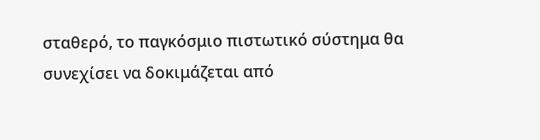σταθερό, το παγκόσμιο πιστωτικό σύστημα θα συνεχίσει να δοκιμάζεται από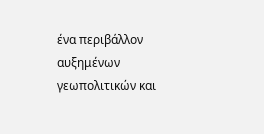ένα περιβάλλον αυξημένων γεωπολιτικών και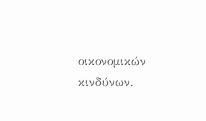οικονομικών κινδύνων.